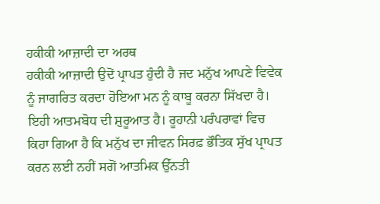ਹਕੀਕੀ ਆਜ਼ਾਦੀ ਦਾ ਅਰਥ
ਹਕੀਕੀ ਆਜ਼ਾਦੀ ਉਦੋਂ ਪ੍ਰਾਪਤ ਹੁੰਦੀ ਹੈ ਜਦ ਮਨੁੱਖ ਆਪਣੇ ਵਿਵੇਕ ਨੂੰ ਜਾਗਰਿਤ ਕਰਦਾ ਹੋਇਆ ਮਨ ਨੂੰ ਕਾਬੂ ਕਰਨਾ ਸਿੱਖਦਾ ਹੈ। ਇਹੀ ਆਤਮਬੋਧ ਦੀ ਸ਼ੁਰੂਆਤ ਹੈ। ਰੂਹਾਨੀ ਪਰੰਪਰਾਵਾਂ ਵਿਚ ਕਿਹਾ ਗਿਆ ਹੈ ਕਿ ਮਨੁੱਖ ਦਾ ਜੀਵਨ ਸਿਰਫ਼ ਭੌਤਿਕ ਸੁੱਖ ਪ੍ਰਾਪਤ ਕਰਨ ਲਈ ਨਹੀਂ ਸਗੋਂ ਆਤਮਿਕ ਉੱਨਤੀ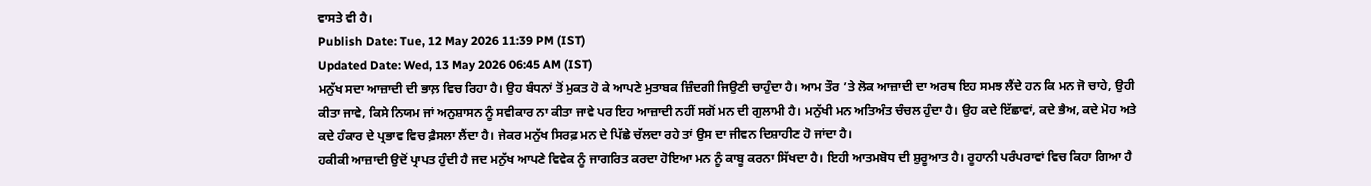ਵਾਸਤੇ ਵੀ ਹੈ।
Publish Date: Tue, 12 May 2026 11:39 PM (IST)
Updated Date: Wed, 13 May 2026 06:45 AM (IST)
ਮਨੁੱਖ ਸਦਾ ਆਜ਼ਾਦੀ ਦੀ ਭਾਲ਼ ਵਿਚ ਰਿਹਾ ਹੈ। ਉਹ ਬੰਧਨਾਂ ਤੋਂ ਮੁਕਤ ਹੋ ਕੇ ਆਪਣੇ ਮੁਤਾਬਕ ਜ਼ਿੰਦਗੀ ਜਿਉਣੀ ਚਾਹੁੰਦਾ ਹੈ। ਆਮ ਤੌਰ ’ਤੇ ਲੋਕ ਆਜ਼ਾਦੀ ਦਾ ਅਰਥ ਇਹ ਸਮਝ ਲੈਂਦੇ ਹਨ ਕਿ ਮਨ ਜੋ ਚਾਹੇ, ਉਹੀ ਕੀਤਾ ਜਾਵੇ, ਕਿਸੇ ਨਿਯਮ ਜਾਂ ਅਨੁਸ਼ਾਸਨ ਨੂੰ ਸਵੀਕਾਰ ਨਾ ਕੀਤਾ ਜਾਵੇ ਪਰ ਇਹ ਆਜ਼ਾਦੀ ਨਹੀਂ ਸਗੋਂ ਮਨ ਦੀ ਗੁਲਾਮੀ ਹੈ। ਮਨੁੱਖੀ ਮਨ ਅਤਿਅੰਤ ਚੰਚਲ ਹੁੰਦਾ ਹੈ। ਉਹ ਕਦੇ ਇੱਛਾਵਾਂ, ਕਦੇ ਭੈਅ, ਕਦੇ ਮੋਹ ਅਤੇ ਕਦੇ ਹੰਕਾਰ ਦੇ ਪ੍ਰਭਾਵ ਵਿਚ ਫ਼ੈਸਲਾ ਲੈਂਦਾ ਹੈ। ਜੇਕਰ ਮਨੁੱਖ ਸਿਰਫ਼ ਮਨ ਦੇ ਪਿੱਛੇ ਚੱਲਦਾ ਰਹੇ ਤਾਂ ਉਸ ਦਾ ਜੀਵਨ ਦਿਸ਼ਾਹੀਣ ਹੋ ਜਾਂਦਾ ਹੈ।
ਹਕੀਕੀ ਆਜ਼ਾਦੀ ਉਦੋਂ ਪ੍ਰਾਪਤ ਹੁੰਦੀ ਹੈ ਜਦ ਮਨੁੱਖ ਆਪਣੇ ਵਿਵੇਕ ਨੂੰ ਜਾਗਰਿਤ ਕਰਦਾ ਹੋਇਆ ਮਨ ਨੂੰ ਕਾਬੂ ਕਰਨਾ ਸਿੱਖਦਾ ਹੈ। ਇਹੀ ਆਤਮਬੋਧ ਦੀ ਸ਼ੁਰੂਆਤ ਹੈ। ਰੂਹਾਨੀ ਪਰੰਪਰਾਵਾਂ ਵਿਚ ਕਿਹਾ ਗਿਆ ਹੈ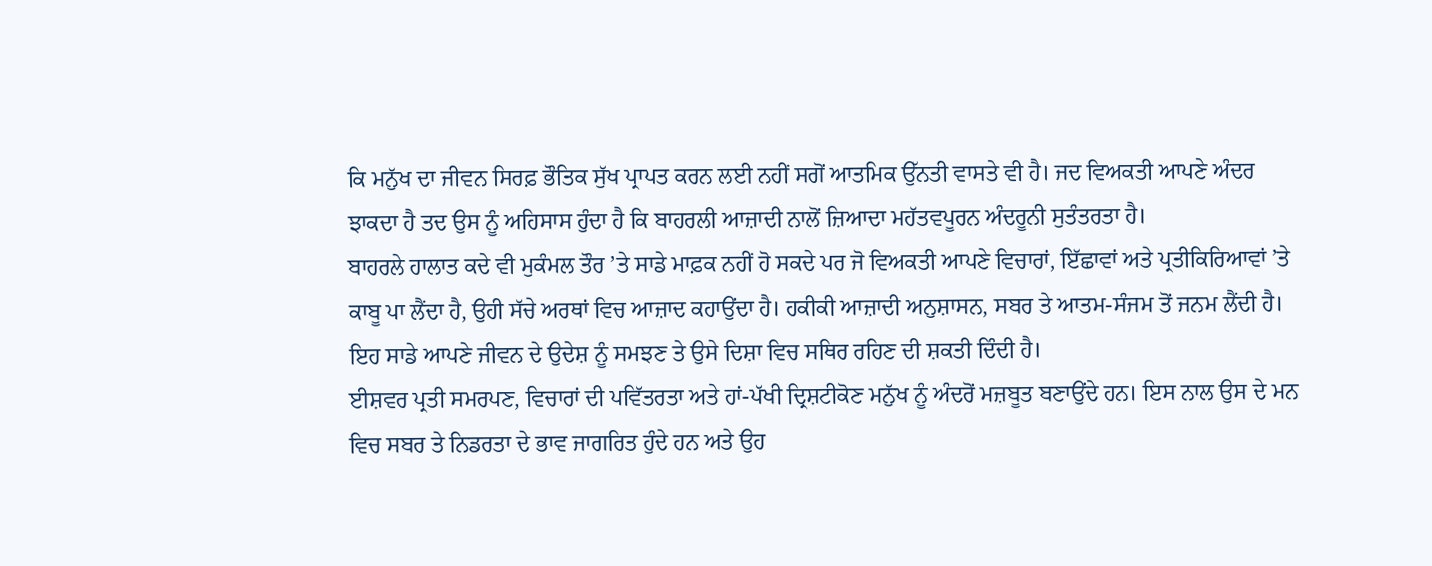ਕਿ ਮਨੁੱਖ ਦਾ ਜੀਵਨ ਸਿਰਫ਼ ਭੌਤਿਕ ਸੁੱਖ ਪ੍ਰਾਪਤ ਕਰਨ ਲਈ ਨਹੀਂ ਸਗੋਂ ਆਤਮਿਕ ਉੱਨਤੀ ਵਾਸਤੇ ਵੀ ਹੈ। ਜਦ ਵਿਅਕਤੀ ਆਪਣੇ ਅੰਦਰ ਝਾਕਦਾ ਹੈ ਤਦ ਉਸ ਨੂੰ ਅਹਿਸਾਸ ਹੁੰਦਾ ਹੈ ਕਿ ਬਾਹਰਲੀ ਆਜ਼ਾਦੀ ਨਾਲੋਂ ਜ਼ਿਆਦਾ ਮਹੱਤਵਪੂਰਨ ਅੰਦਰੂਨੀ ਸੁਤੰਤਰਤਾ ਹੈ।
ਬਾਹਰਲੇ ਹਾਲਾਤ ਕਦੇ ਵੀ ਮੁਕੰਮਲ ਤੌਰ ’ਤੇ ਸਾਡੇ ਮਾਫ਼ਕ ਨਹੀਂ ਹੋ ਸਕਦੇ ਪਰ ਜੋ ਵਿਅਕਤੀ ਆਪਣੇ ਵਿਚਾਰਾਂ, ਇੱਛਾਵਾਂ ਅਤੇ ਪ੍ਰਤੀਕਿਰਿਆਵਾਂ ’ਤੇ ਕਾਬੂ ਪਾ ਲੈਂਦਾ ਹੈ, ਉਹੀ ਸੱਚੇ ਅਰਥਾਂ ਵਿਚ ਆਜ਼ਾਦ ਕਹਾਉਂਦਾ ਹੈ। ਹਕੀਕੀ ਆਜ਼ਾਦੀ ਅਨੁਸ਼ਾਸਨ, ਸਬਰ ਤੇ ਆਤਮ-ਸੰਜਮ ਤੋਂ ਜਨਮ ਲੈਂਦੀ ਹੈ। ਇਹ ਸਾਡੇ ਆਪਣੇ ਜੀਵਨ ਦੇ ਉਦੇਸ਼ ਨੂੰ ਸਮਝਣ ਤੇ ਉਸੇ ਦਿਸ਼ਾ ਵਿਚ ਸਥਿਰ ਰਹਿਣ ਦੀ ਸ਼ਕਤੀ ਦਿੰਦੀ ਹੈ।
ਈਸ਼ਵਰ ਪ੍ਰਤੀ ਸਮਰਪਣ, ਵਿਚਾਰਾਂ ਦੀ ਪਵਿੱਤਰਤਾ ਅਤੇ ਹਾਂ-ਪੱਖੀ ਦ੍ਰਿਸ਼ਟੀਕੋਣ ਮਨੁੱਖ ਨੂੰ ਅੰਦਰੋਂ ਮਜ਼ਬੂਤ ਬਣਾਉਂਦੇ ਹਨ। ਇਸ ਨਾਲ ਉਸ ਦੇ ਮਨ ਵਿਚ ਸਬਰ ਤੇ ਨਿਡਰਤਾ ਦੇ ਭਾਵ ਜਾਗਰਿਤ ਹੁੰਦੇ ਹਨ ਅਤੇ ਉਹ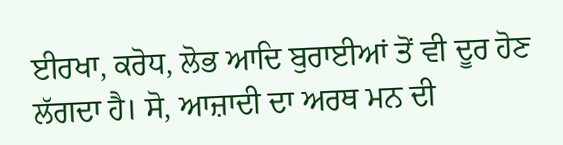ਈਰਖਾ, ਕਰੋਧ, ਲੋਭ ਆਦਿ ਬੁਰਾਈਆਂ ਤੋਂ ਵੀ ਦੂਰ ਹੋਣ ਲੱਗਦਾ ਹੈ। ਸੋ, ਆਜ਼ਾਦੀ ਦਾ ਅਰਥ ਮਨ ਦੀ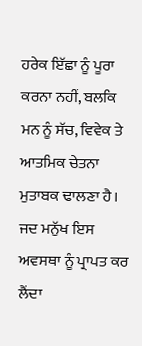ਹਰੇਕ ਇੱਛਾ ਨੂੰ ਪੂਰਾ ਕਰਨਾ ਨਹੀਂ, ਬਲਕਿ ਮਨ ਨੂੰ ਸੱਚ, ਵਿਵੇਕ ਤੇ ਆਤਮਿਕ ਚੇਤਨਾ ਮੁਤਾਬਕ ਢਾਲਣਾ ਹੈ। ਜਦ ਮਨੁੱਖ ਇਸ ਅਵਸਥਾ ਨੂੰ ਪ੍ਰਾਪਤ ਕਰ ਲੈਂਦਾ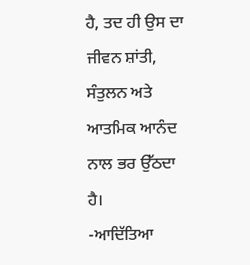ਹੈ, ਤਦ ਹੀ ਉਸ ਦਾ ਜੀਵਨ ਸ਼ਾਂਤੀ, ਸੰਤੁਲਨ ਅਤੇ ਆਤਮਿਕ ਆਨੰਦ ਨਾਲ ਭਰ ਉੱਠਦਾ ਹੈ।
-ਆਦਿੱਤਿਆ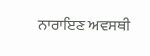ਨਾਰਾਇਣ ਅਵਸਥੀ